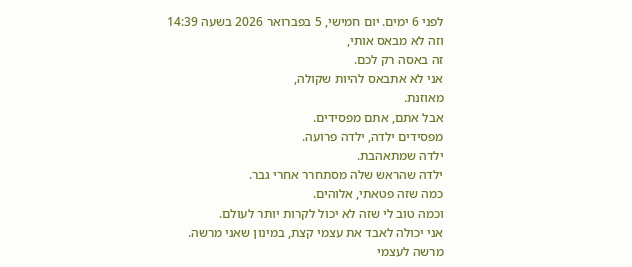לפני 6 ימים. יום חמישי, 5 בפברואר 2026 בשעה 14:39
וזה לא מבאס אותי,
זה באסה רק לכם.
אני לא אתבאס להיות שקולה,
מאוזנת.
אבל אתם, אתם מפסידים.
מפסידים ילדה, ילדה פרועה.
ילדה שמתאהבת.
ילדה שהראש שלה מסתחרר אחרי גבר.
כמה שזה פטאתי, אלוהים.
וכמה טוב לי שזה לא יכול לקרות יותר לעולם.
אני יכולה לאבד את עצמי קצת, במינון שאני מרשה.
מרשה לעצמי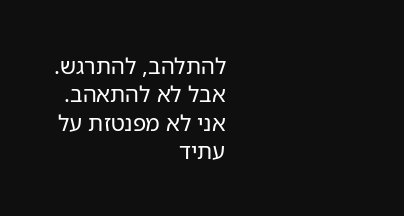להתלהב, להתרגש.
אבל לא להתאהב.
אני לא מפנטזת על עתיד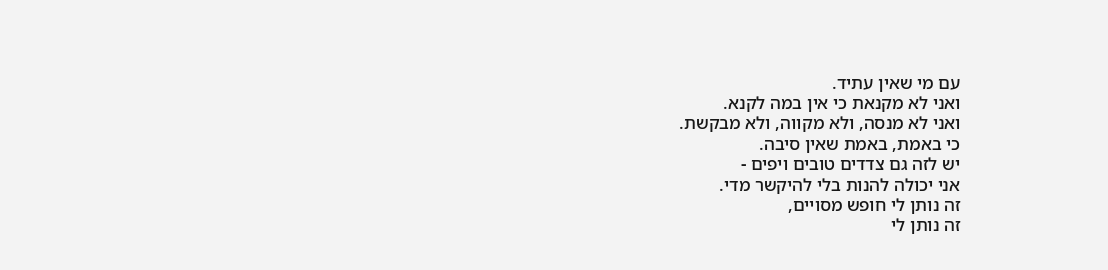עם מי שאין עתיד.
ואני לא מקנאת כי אין במה לקנא.
ואני לא מנסה, ולא מקווה, ולא מבקשת.
כי באמת, באמת שאין סיבה.
יש לזה גם צדדים טובים ויפים -
אני יכולה להנות בלי להיקשר מדי.
זה נותן לי חופש מסויים,
זה נותן לי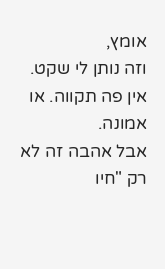אומץ,
וזה נותן לי שקט.
אין פה תקווה. או אמונה.
אבל אהבה זה לא רק "חיו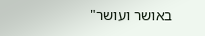באושר ועושר"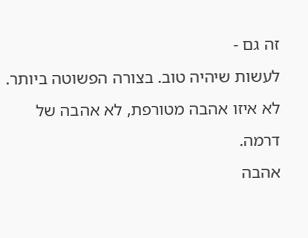זה גם -
לעשות שיהיה טוב. בצורה הפשוטה ביותר.
לא איזו אהבה מטורפת, לא אהבה של דרמה.
אהבה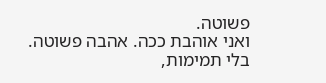פשוטה.
ואני אוהבת ככה. אהבה פשוטה.
בלי תמימות,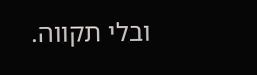ובלי תקווה.